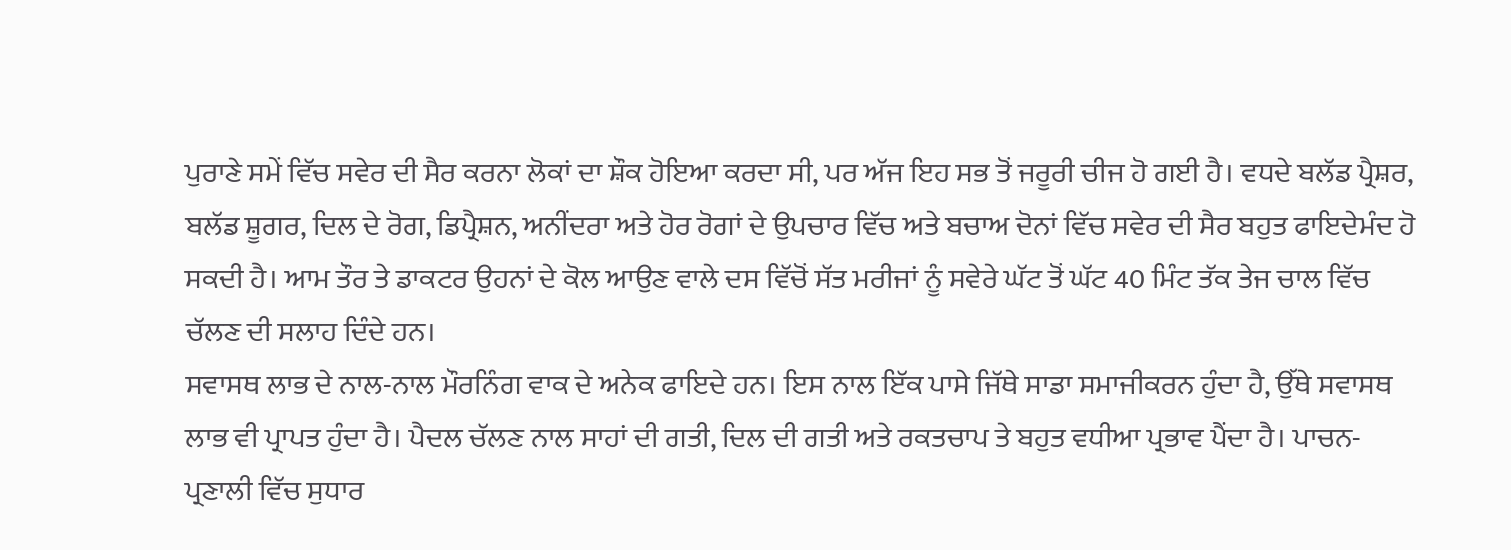ਪੁਰਾਣੇ ਸਮੇਂ ਵਿੱਚ ਸਵੇਰ ਦੀ ਸੈਰ ਕਰਨਾ ਲੋਕਾਂ ਦਾ ਸ਼ੌਕ ਹੋਇਆ ਕਰਦਾ ਸੀ, ਪਰ ਅੱਜ ਇਹ ਸਭ ਤੋਂ ਜਰੂਰੀ ਚੀਜ ਹੋ ਗਈ ਹੈ। ਵਧਦੇ ਬਲੱਡ ਪ੍ਰੈਸ਼ਰ, ਬਲੱਡ ਸ਼ੂਗਰ, ਦਿਲ ਦੇ ਰੋਗ, ਡਿਪ੍ਰੈਸ਼ਨ, ਅਨੀਂਦਰਾ ਅਤੇ ਹੋਰ ਰੋਗਾਂ ਦੇ ਉਪਚਾਰ ਵਿੱਚ ਅਤੇ ਬਚਾਅ ਦੋਨਾਂ ਵਿੱਚ ਸਵੇਰ ਦੀ ਸੈਰ ਬਹੁਤ ਫਾਇਦੇਮੰਦ ਹੋ ਸਕਦੀ ਹੈ। ਆਮ ਤੌਰ ਤੇ ਡਾਕਟਰ ਉਹਨਾਂ ਦੇ ਕੋਲ ਆਉਣ ਵਾਲੇ ਦਸ ਵਿੱਚੋਂ ਸੱਤ ਮਰੀਜਾਂ ਨੂੰ ਸਵੇਰੇ ਘੱਟ ਤੋਂ ਘੱਟ 40 ਮਿੰਟ ਤੱਕ ਤੇਜ ਚਾਲ ਵਿੱਚ ਚੱਲਣ ਦੀ ਸਲਾਹ ਦਿੰਦੇ ਹਨ।
ਸਵਾਸਥ ਲਾਭ ਦੇ ਨਾਲ-ਨਾਲ ਮੌਰਨਿੰਗ ਵਾਕ ਦੇ ਅਨੇਕ ਫਾਇਦੇ ਹਨ। ਇਸ ਨਾਲ ਇੱਕ ਪਾਸੇ ਜਿੱਥੇ ਸਾਡਾ ਸਮਾਜੀਕਰਨ ਹੁੰਦਾ ਹੈ, ਉੱਥੇ ਸਵਾਸਥ ਲਾਭ ਵੀ ਪ੍ਰਾਪਤ ਹੁੰਦਾ ਹੈ। ਪੈਦਲ ਚੱਲਣ ਨਾਲ ਸਾਹਾਂ ਦੀ ਗਤੀ, ਦਿਲ ਦੀ ਗਤੀ ਅਤੇ ਰਕਤਚਾਪ ਤੇ ਬਹੁਤ ਵਧੀਆ ਪ੍ਰਭਾਵ ਪੈਂਦਾ ਹੈ। ਪਾਚਨ-ਪ੍ਰਣਾਲੀ ਵਿੱਚ ਸੁਧਾਰ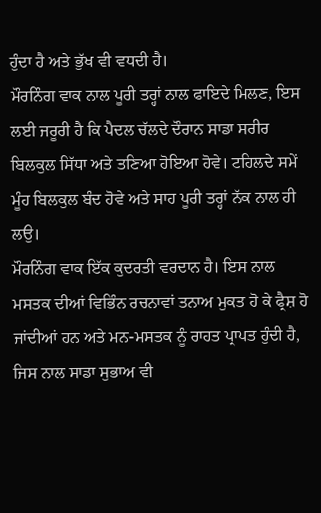ਹੁੰਦਾ ਹੈ ਅਤੇ ਭੁੱਖ ਵੀ ਵਧਦੀ ਹੈ।
ਮੌਰਨਿੰਗ ਵਾਕ ਨਾਲ ਪੂਰੀ ਤਰ੍ਹਾਂ ਨਾਲ ਫਾਇਦੇ ਮਿਲਣ, ਇਸ ਲਈ ਜਰੂਰੀ ਹੈ ਕਿ ਪੈਦਲ ਚੱਲਦੇ ਦੌਰਾਨ ਸਾਡਾ ਸਰੀਰ ਬਿਲਕੁਲ ਸਿੱਧਾ ਅਤੇ ਤਣਿਆ ਹੋਇਆ ਹੋਵੇ। ਟਹਿਲਦੇ ਸਮੇਂ ਮੂੰਹ ਬਿਲਕੁਲ ਬੰਦ ਹੋਵੇ ਅਤੇ ਸਾਹ ਪੂਰੀ ਤਰ੍ਹਾਂ ਨੱਕ ਨਾਲ ਹੀ ਲਉ।
ਮੌਰਨਿੰਗ ਵਾਕ ਇੱਕ ਕੁਦਰਤੀ ਵਰਦਾਨ ਹੈ। ਇਸ ਨਾਲ ਮਸਤਕ ਦੀਆਂ ਵਿਭਿੰਨ ਰਚਨਾਵਾਂ ਤਨਾਅ ਮੁਕਤ ਹੋ ਕੇ ਫ੍ਰੈਸ਼ ਹੋ ਜਾਂਦੀਆਂ ਹਨ ਅਤੇ ਮਨ-ਮਸਤਕ ਨੂੰ ਰਾਹਤ ਪ੍ਰਾਪਤ ਹੁੰਦੀ ਹੈ, ਜਿਸ ਨਾਲ ਸਾਡਾ ਸੁਭਾਅ ਵੀ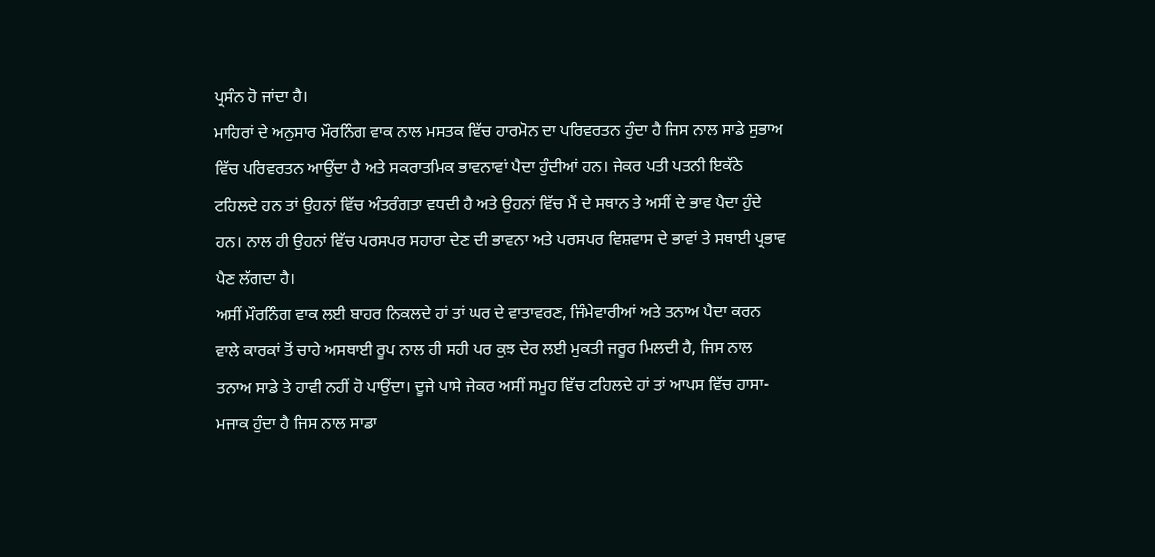ਪ੍ਰਸੰਨ ਹੋ ਜਾਂਦਾ ਹੈ।
ਮਾਹਿਰਾਂ ਦੇ ਅਨੁਸਾਰ ਮੌਰਨਿੰਗ ਵਾਕ ਨਾਲ ਮਸਤਕ ਵਿੱਚ ਹਾਰਮੋਨ ਦਾ ਪਰਿਵਰਤਨ ਹੁੰਦਾ ਹੈ ਜਿਸ ਨਾਲ ਸਾਡੇ ਸੁਭਾਅ ਵਿੱਚ ਪਰਿਵਰਤਨ ਆਉਂਦਾ ਹੈ ਅਤੇ ਸਕਰਾਤਮਿਕ ਭਾਵਨਾਵਾਂ ਪੈਦਾ ਹੁੰਦੀਆਂ ਹਨ। ਜੇਕਰ ਪਤੀ ਪਤਨੀ ਇਕੱਠੇ ਟਹਿਲਦੇ ਹਨ ਤਾਂ ਉਹਨਾਂ ਵਿੱਚ ਅੰਤਰੰਗਤਾ ਵਧਦੀ ਹੈ ਅਤੇ ਉਹਨਾਂ ਵਿੱਚ ਮੈਂ ਦੇ ਸਥਾਨ ਤੇ ਅਸੀਂ ਦੇ ਭਾਵ ਪੈਦਾ ਹੁੰਦੇ ਹਨ। ਨਾਲ ਹੀ ਉਹਨਾਂ ਵਿੱਚ ਪਰਸਪਰ ਸਹਾਰਾ ਦੇਣ ਦੀ ਭਾਵਨਾ ਅਤੇ ਪਰਸਪਰ ਵਿਸ਼ਵਾਸ ਦੇ ਭਾਵਾਂ ਤੇ ਸਥਾਈ ਪ੍ਰਭਾਵ ਪੈਣ ਲੱਗਦਾ ਹੈ।
ਅਸੀਂ ਮੌਰਨਿੰਗ ਵਾਕ ਲਈ ਬਾਹਰ ਨਿਕਲਦੇ ਹਾਂ ਤਾਂ ਘਰ ਦੇ ਵਾਤਾਵਰਣ, ਜਿੰਮੇਵਾਰੀਆਂ ਅਤੇ ਤਨਾਅ ਪੈਦਾ ਕਰਨ ਵਾਲੇ ਕਾਰਕਾਂ ਤੋਂ ਚਾਹੇ ਅਸਥਾਈ ਰੂਪ ਨਾਲ ਹੀ ਸਹੀ ਪਰ ਕੁਝ ਦੇਰ ਲਈ ਮੁਕਤੀ ਜਰੂਰ ਮਿਲਦੀ ਹੈ, ਜਿਸ ਨਾਲ ਤਨਾਅ ਸਾਡੇ ਤੇ ਹਾਵੀ ਨਹੀਂ ਹੋ ਪਾਉਂਦਾ। ਦੂਜੇ ਪਾਸੇ ਜੇਕਰ ਅਸੀਂ ਸਮੂਹ ਵਿੱਚ ਟਹਿਲਦੇ ਹਾਂ ਤਾਂ ਆਪਸ ਵਿੱਚ ਹਾਸਾ-ਮਜਾਕ ਹੁੰਦਾ ਹੈ ਜਿਸ ਨਾਲ ਸਾਡਾ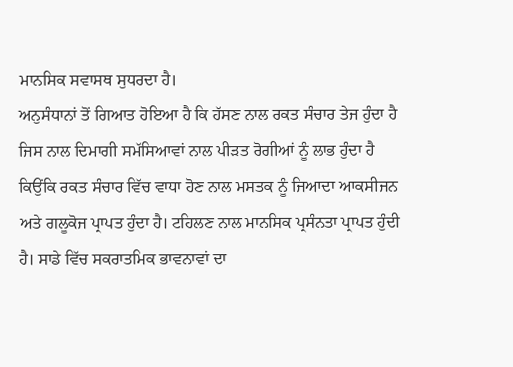ਮਾਨਸਿਕ ਸਵਾਸਥ ਸੁਧਰਦਾ ਹੈ।
ਅਨੁਸੰਧਾਨਾਂ ਤੋਂ ਗਿਆਤ ਹੋਇਆ ਹੈ ਕਿ ਹੱਸਣ ਨਾਲ ਰਕਤ ਸੰਚਾਰ ਤੇਜ ਹੁੰਦਾ ਹੈ ਜਿਸ ਨਾਲ ਦਿਮਾਗੀ ਸਮੱਸਿਆਵਾਂ ਨਾਲ ਪੀੜਤ ਰੋਗੀਆਂ ਨੂੰ ਲਾਭ ਹੁੰਦਾ ਹੈ ਕਿਉਂਕਿ ਰਕਤ ਸੰਚਾਰ ਵਿੱਚ ਵਾਧਾ ਹੋਣ ਨਾਲ ਮਸਤਕ ਨੂੰ ਜਿਆਦਾ ਆਕਸੀਜਨ ਅਤੇ ਗਲੂਕੋਜ ਪ੍ਰਾਪਤ ਹੁੰਦਾ ਹੈ। ਟਹਿਲਣ ਨਾਲ ਮਾਨਸਿਕ ਪ੍ਰਸੰਨਤਾ ਪ੍ਰਾਪਤ ਹੁੰਦੀ ਹੈ। ਸਾਡੇ ਵਿੱਚ ਸਕਰਾਤਮਿਕ ਭਾਵਨਾਵਾਂ ਦਾ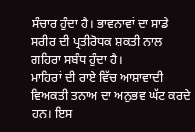ਸੰਚਾਰ ਹੁੰਦਾ ਹੈ। ਭਾਵਨਾਵਾਂ ਦਾ ਸਾਡੇ ਸਰੀਰ ਦੀ ਪ੍ਰਤੀਰੋਧਕ ਸ਼ਕਤੀ ਨਾਲ ਗਹਿਰਾ ਸਬੰਧ ਹੁੰਦਾ ਹੈ।
ਮਾਹਿਰਾਂ ਦੀ ਰਾਏ ਵਿੱਚ ਆਸ਼ਾਵਾਦੀ ਵਿਅਕਤੀ ਤਨਾਅ ਦਾ ਅਨੁਭਵ ਘੱਟ ਕਰਦੇ ਹਨ। ਇਸ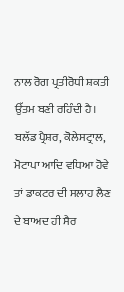ਨਾਲ ਰੋਗ ਪ੍ਰਤੀਰੋਧੀ ਸ਼ਕਤੀ ਉੱਤਮ ਬਣੀ ਰਹਿੰਦੀ ਹੈ। ਬਲੱਡ ਪ੍ਰੈਸ਼ਰ, ਕੋਲੇਸਟ੍ਰਾਲ, ਮੋਟਾਪਾ ਆਦਿ ਵਧਿਆ ਹੋਵੇ ਤਾਂ ਡਾਕਟਰ ਦੀ ਸਲਾਹ ਲੈਣ ਦੇ ਬਾਅਦ ਹੀ ਸੈਰ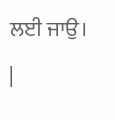ਲਈ ਜਾਉ।
|